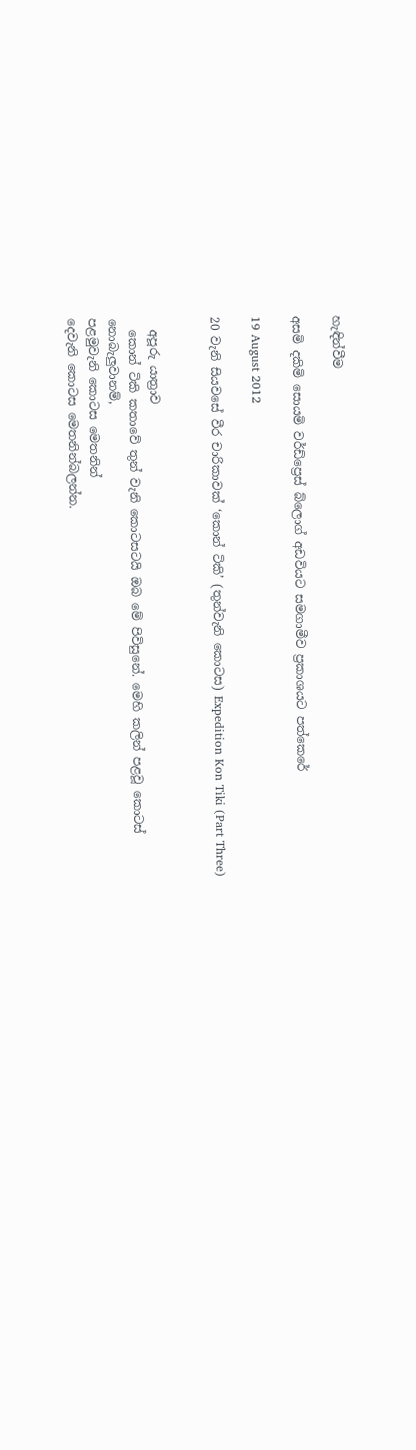හැඳින්වීම

අසමි දකිමි සොයමි වර්ඩ්ප්‍රෙස් බ්ලොග් අඩවියට සමගාමීව ප්‍රකාශයට පත්කෙරේ

19 August 2012

20 වැනි සියවසේ වීර චාරිකාවක් ‘කොන් ටිකි’ (තුන්වැනි කොටස) Expedition Kon Tiki (Part Three)


  අපූරු යාත්‍රාව
  කොන් ටිකි කතාවේ තුන් වැනි කොටසටයි ඔබ මේ පිවිසුනේ. මෙහි කලින් පළවූ කොටස් නොබැලුවානම්,
පළමුවැනි කොටස මෙතනින්
දෙවැනි කොටස මෙතනින්බලන්න.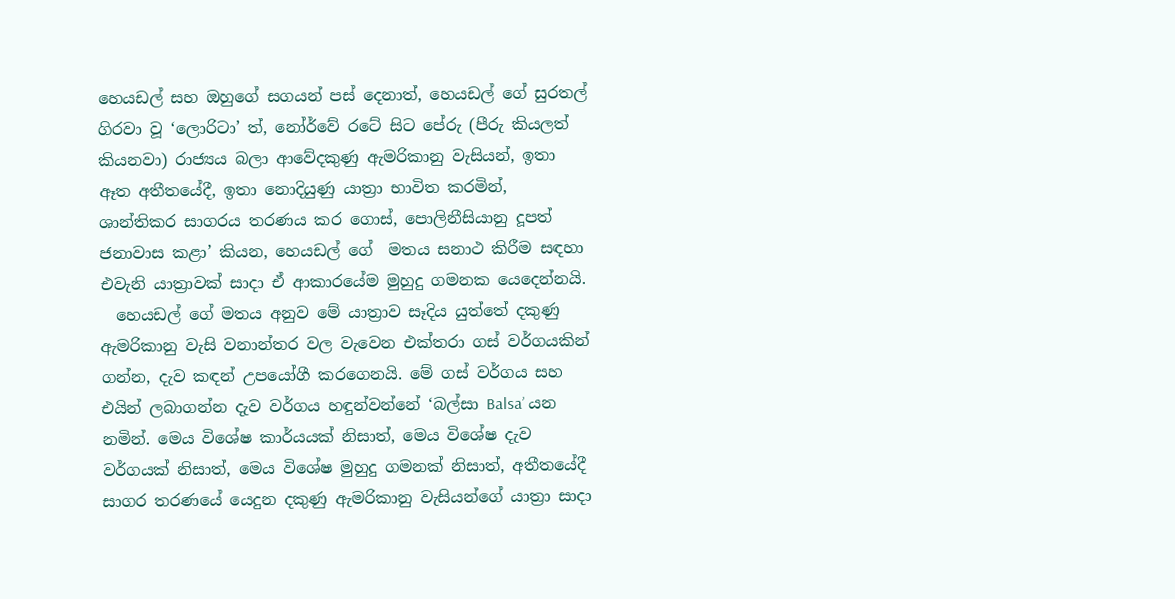හෙයඩල් සහ ඔහුගේ සගයන් පස් දෙනාත්, හෙයඩල් ගේ සුරතල් ගිරවා වූ ‘ලොරිටා’ ත්, නෝර්වේ රටේ සිට පේරු (පීරු කියලත් කියනවා) රාජ්‍යය බලා ආවේදකුණු ඇමරිකානු වැසියන්, ඉතා ඈත අතීතයේදී, ඉතා නොදියුණු යාත්‍රා භාවිත කරමින්, ශාන්තිකර සාගරය තරණය කර ගොස්, පොලිනීසියානු දූපත් ජනාවාස කළා’ කියන, හෙයඩල් ගේ  මතය සනාථ කිරීම සඳහා එවැනි යාත්‍රාවක්‌ සාදා ඒ ආකාරයේම මුහුදු ගමනක යෙදෙන්නයි.
  හෙයඩල් ගේ මතය අනුව මේ යාත්‍රාව සෑදිය යුත්තේ දකුණු ඇමරිකානු වැසි වනාන්තර වල වැවෙන එක්තරා ගස් වර්ගයකින් ගන්න, දැව කඳන් උපයෝගී කරගෙනයි. මේ ගස් වර්ගය සහ එයින් ලබාගන්න දැව වර්ගය හඳුන්වන්නේ ‘බල්සා Balsa’ යන නමින්. මෙය විශේෂ කාර්යයක් නිසාත්, මෙය විශේෂ දැව වර්ගයක් නිසාත්, මෙය විශේෂ මුහුදු ගමනක් නිසාත්, අතීතයේදී සාගර තරණයේ යෙදුන දකුණු ඇමරිකානු වැසියන්ගේ යාත්‍රා සාදා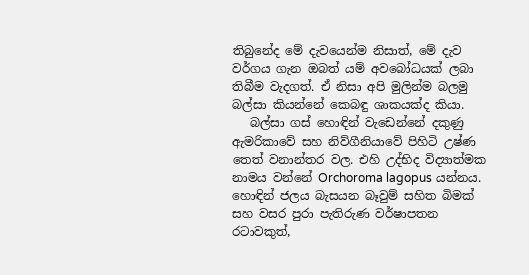තිබුනේද මේ දැවයෙන්ම නිසාත්, මේ දැව වර්ගය ගැන ඔබත් යම් අවබෝධයක් ලබා තිබීම වැදගත්. ඒ නිසා අපි මුලින්ම බලමු බල්සා කියන්නේ කෙබඳු ශාකයක්ද කියා.
   බල්සා ගස් හොඳින් වැඩෙන්නේ දකුණු ඇමරිකාවේ සහ නිව්ගීනියාවේ පිහිටි උෂ්ණ තෙත් වනාන්තර වල. එහි උද්භිද විද්‍යාත්මක නාමය වන්නේ Orchoroma lagopus යන්නය. හොඳින් ජලය බැසයන බෑවුම් සහිත බිමක් සහ වසර පුරා පැතිරුණ වර්ෂාපතන රටාවකුත්,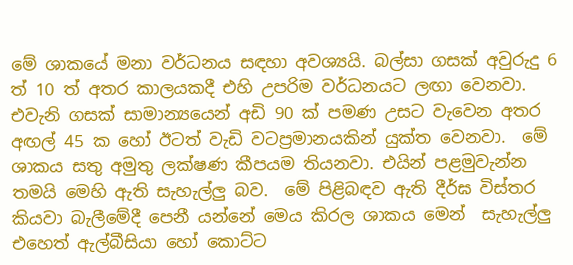මේ ශාකයේ මනා වර්ධනය සඳහා අවශ්‍යයි. බල්සා ගසක් අවුරුදු 6 ත් 10 ත් අතර කාලයකදී එහි උපරිම වර්ධනයට ලඟා වෙනවා.  එවැනි ගසක් සාමාන්‍යයෙන් අඩි 90 ක් පමණ උසට වැවෙන අතර අඟල් 45 ක හෝ ඊටත් වැඩි වටප්‍රමානයකින් යුක්ත වෙනවා.  මේ ශාකය සතු අමුතු ලක්ෂණ කීපයම තියනවා. එයින් පළමුවැන්න තමයි මෙහි ඇති සැහැල්ලු බව.  මේ පිළිබඳව ඇති දීර්ඝ විස්තර කියවා බැලීමේදී පෙනී යන්නේ මෙය කිරල ශාකය මෙන්  සැහැල්ලු එහෙත් ඇල්බීසියා හෝ කොට්ට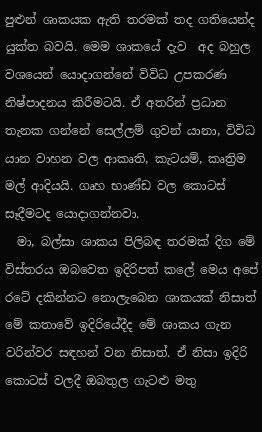පුළුන් ශාකයක ඇති තරමක් තද ගතියෙන්ද යුක්ත බවයි. මෙම ශාකයේ දැව  අද බහුල වශයෙන් යොදාගන්නේ විවිධ උපකරණ නිෂ්පාදනය කිරීමටයි. ඒ අතරින් ප්‍රධාන තැනක ගන්නේ සෙල්ලම් ගුවන් යානා, විවිධ යාන වාහන වල ආකෘති, කැටයම්, කෘත්‍රිම මල් ආදියයි. ගෘහ භාණ්ඩ වල කොටස් සෑදීමටද යොදාගන්නවා.
  මා, බල්සා ශාකය පිලිබඳ තරමක් දිග මේ විස්තරය ඔබවෙත ඉදිරිපත් කලේ මෙය අපේ රටේ දකින්නට නොලැබෙන ශාකයක් නිසාත් මේ කතාවේ ඉදිරියේදීද මේ ශාකය ගැන වරින්වර සඳහන් වන නිසාත්. ඒ නිසා ඉදිරි කොටස් වලදී ඔබතුල ගැටළු මතු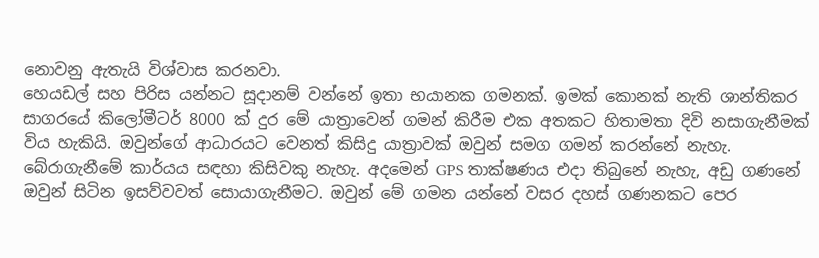නොවනු ඇතැයි විශ්වාස කරනවා.
හෙයඩල් සහ පිරිස යන්නට සූදානම් වන්නේ ඉතා භයානක ගමනක්. ඉමක්‌ කොනක් නැති ශාන්තිකර සාගරයේ කිලෝමීටර් 8000 ක් දුර මේ යාත්‍රාවෙන් ගමන් කිරීම එක අතකට හිතාමතා දිවි නසාගැනීමක් විය හැකියි. ඔවුන්ගේ ආධාරයට වෙනත් කිසිදු යාත්‍රාවක්‌ ඔවුන් සමග ගමන් කරන්නේ නැහැ. බේරාගැනීමේ කාර්යය සඳහා කිසිවකු නැහැ. අදමෙන් GPS තාක්ෂණය එදා තිබුනේ නැහැ, අඩු ගණනේ ඔවුන් සිටින ඉසව්වවත් සොයාගැනීමට. ඔවුන් මේ ගමන යන්නේ වසර දහස් ගණනකට පෙර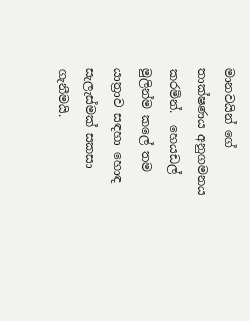මානවයින් ගේ තාක්ෂණය අනුගමනය කරමින්.  හෙයඩල් මුලින්ම කලේ තම යාත්‍රාව සඳහා හොඳ සැලැස්මක් සකසා ගැනීමයි.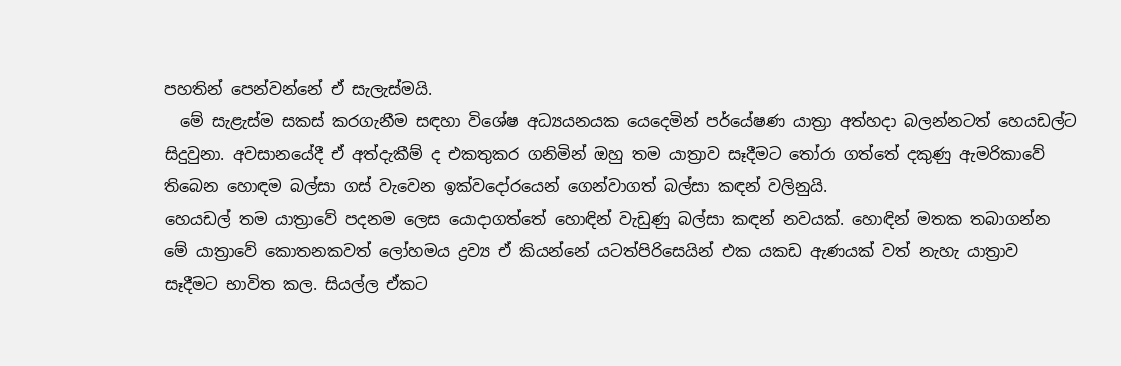පහතින් පෙන්වන්නේ ඒ සැලැස්මයි.
  මේ සැළැස්ම සකස් කරගැනීම සඳහා විශේෂ අධ්‍යයනයක යෙදෙමින් පර්යේෂණ යාත්‍රා අත්හදා බලන්නටත් හෙයඩල්ට සිදුවුනා. අවසානයේදී ඒ අත්දැකීම් ද එකතුකර ගනිමින් ඔහු තම යාත්‍රාව සෑදීමට තෝරා ගත්තේ දකුණු ඇමරිකාවේ තිබෙන හොඳම බල්සා ගස් වැවෙන ඉක්වදෝරයෙන් ගෙන්වාගත් බල්සා කඳන් වලිනුයි.
හෙයඩල් තම යාත්‍රාවේ පදනම ලෙස යොදාගත්තේ හොඳින් වැඩුණු බල්සා කඳන් නවයක්. හොඳින් මතක තබාගන්න මේ යාත්‍රාවේ කොතනකවත් ලෝහමය ද්‍රව්‍ය ඒ කියන්නේ යටත්පිරිසෙයින් එක යකඩ ඇණයක් වත් නැහැ යාත්‍රාව සෑදීමට භාවිත කල. සියල්ල ඒකට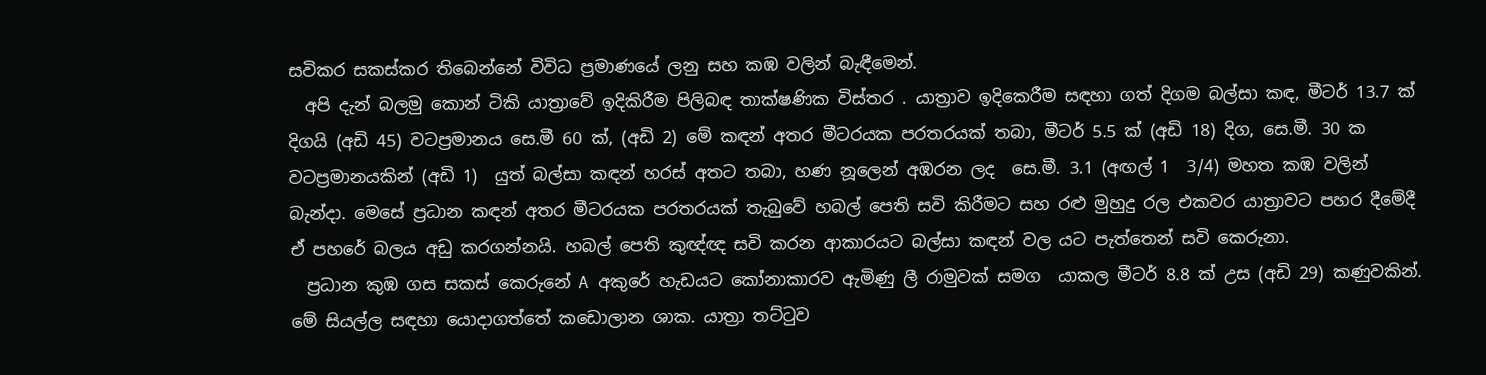සවිකර සකස්කර තිබෙන්නේ විවිධ ප්‍රමාණයේ ලනු සහ කඹ වලින් බැඳීමෙන්.
  අපි දැන් බලමු කොන් ටිකි යාත්‍රාවේ ඉදිකිරීම පිලිබඳ තාක්ෂණික විස්තර . යාත්‍රාව ඉදිකෙරීම සඳහා ගත් දිගම බල්සා කඳ, මීටර් 13.7 ක් දිගයි (අඩි 45) වටප්‍රමානය සෙ.මී 60 ක්, (අඩි 2) මේ කඳන් අතර මීටරයක පරතරයක් තබා, මීටර් 5.5 ක් (අඩි 18) දිග, සෙ.මී. 30 ක වටප්‍රමානයකින් (අඩි 1)  යුත් බල්සා කඳන් හරස් අතට තබා, හණ නූලෙන් අඹරන ලද  සෙ.මී. 3.1 (අඟල් 1  3/4) මහත කඹ වලින් බැන්දා. මෙසේ ප්‍රධාන කඳන් අතර මීටරයක පරතරයක් තැබුවේ හබල් පෙති සවි කිරීමට සහ රළු මුහුදු රල එකවර යාත්‍රාවට පහර දීමේදී ඒ පහරේ බලය අඩු කරගන්නයි. හබල් පෙති කුඥ්ඥ සවි කරන ආකාරයට බල්සා කඳන් වල යට පැත්තෙන් සවි කෙරුනා.
  ප්‍රධාන කුඹ ගස සකස් කෙරුනේ A අකුරේ හැඩයට කෝනාකාරව ඇමිණු ලී රාමුවක් සමග  යාකල මීටර් 8.8 ක් උස (අඩි 29) කණුවකින්. මේ සියල්ල සඳහා යොදාගත්තේ කඩොලාන ශාක. යාත්‍රා තට්ටුව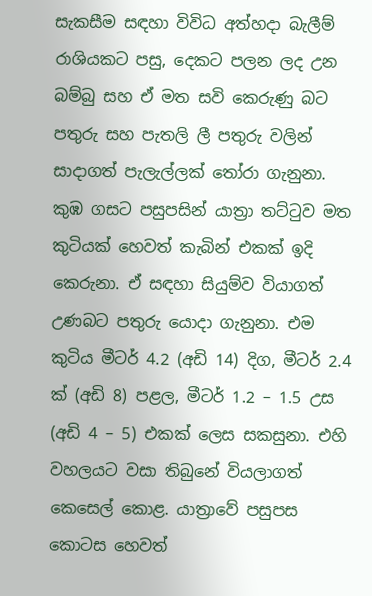සැකසීම සඳහා විවිධ අත්හදා බැලීම් රාශියකට පසු, දෙකට පලන ලද උන බම්බු සහ ඒ මත සවි කෙරුණු බට පතුරු සහ පැතලි ලී පතුරු වලින් සාදාගත් පැලැල්ලක් තෝරා ගැනුනා.  කුඹ ගසට පසුපසින් යාත්‍රා තට්ටුව මත කුටියක්‌ හෙවත් කැබින් එකක් ඉදි කෙරුනා. ඒ සඳහා සියුම්ව වියාගත් උණබට පතුරු යොදා ගැනුනා. එම කුටිය මීටර් 4.2 (අඩි 14) දිග, මීටර් 2.4 ක් (අඩි 8) පළල, මීටර් 1.2 – 1.5 උස (අඩි 4 – 5) එකක් ලෙස සකසුනා. එහි වහලයට වසා තිබුනේ වියලාගත් කෙසෙල් කොළ. යාත්‍රාවේ පසුපස කොටස හෙවත්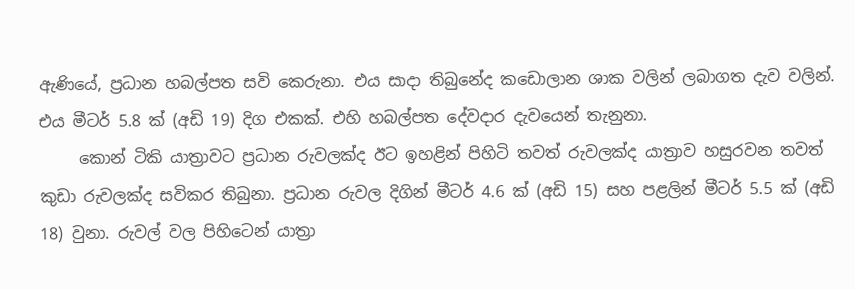ඇණියේ, ප්‍රධාන හබල්පත සවි කෙරුනා. එය සාදා තිබුනේද කඩොලාන ශාක වලින් ලබාගත දැව වලින්. එය මීටර් 5.8 ක් (අඩි 19) දිග එකක්. එහි හබල්පත දේවදාර දැවයෙන් තැනුනා.
     කොන් ටිකි යාත්‍රාවට ප්‍රධාන රුවලක්ද ඊට ඉහළින් පිහිටි තවත් රුවලක්ද යාත්‍රාව හසුරවන තවත් කුඩා රුවලක්ද සවිකර තිබුනා. ප්‍රධාන රුවල දිගින් මීටර් 4.6 ක් (අඩි 15) සහ පළලින් මීටර් 5.5 ක් (අඩි 18) වුනා. රුවල් වල පිහිටෙන් යාත්‍රා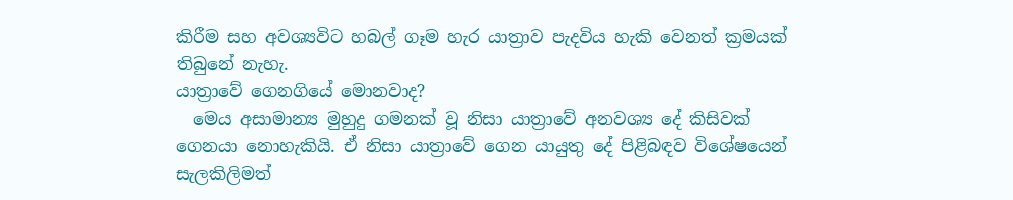කිරීම සහ අවශ්‍යවිට හබල් ගෑම හැර යාත්‍රාව පැදවිය හැකි වෙනත් ක්‍රමයක් තිබුනේ නැහැ.
යාත්‍රාවේ ගෙනගියේ මොනවාද?
  මෙය අසාමාන්‍ය මුහුදු ගමනක් වූ නිසා යාත්‍රාවේ අනවශ්‍ය දේ කිසිවක් ගෙනයා නොහැකියි. ඒ නිසා යාත්‍රාවේ ගෙන යායුතු දේ පිළිබඳව විශේෂයෙන් සැලකිලිමත්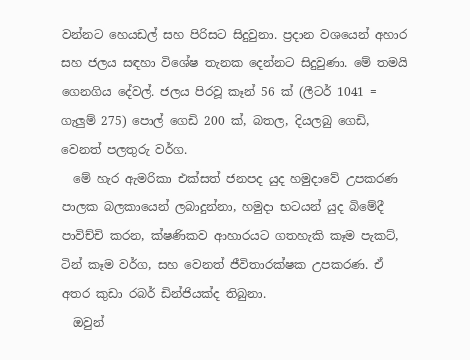වන්නට හෙයඩල් සහ පිරිසට සිදුවුනා. ප්‍රදාන වශයෙන් අහාර සහ ජලය සඳහා විශේෂ තැනක දෙන්නට සිදුවුණා. මේ තමයි ගෙනගිය දේවල්. ජලය පිරවූ කෑන් 56 ක් (ලීටර් 1041 = ගැලුම් 275) පොල් ගෙඩි 200 ක්, බතල, දියලබු ගෙඩි, වෙනත් පලතුරු වර්ග.
  මේ හැර ඇමරිකා එක්සත් ජනපද යුද හමුදාවේ උපකරණ පාලක බලකායෙන් ලබාදුන්නා, හමුදා භටයන් යුද බිමේදී පාවිච්චි කරන, ක්ෂණිකව ආහාරයට ගතහැකි කෑම පැකට්, ටින් කෑම වර්ග, සහ වෙනත් ජීවිතාරක්ෂක උපකරණ. ඒ අතර කුඩා රබර් ඩින්ජියක්ද තිබුනා.
  ඔවුන්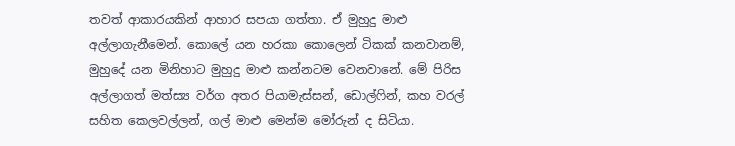තවත් ආකාරයකින් ආහාර සපයා ගත්තා. ඒ මුහුදු මාළු අල්ලාගැනීමෙන්. කොලේ යන හරකා කොලෙන් ටිකක් කනවානම්, මුහුදේ යන මිනිහාට මුහුදු මාළු කන්නටම වෙනවානේ. මේ පිරිස අල්ලාගත් මත්ස්‍ය වර්ග අතර පියාමැස්සන්, ඩොල්ෆින්, කහ වරල් සහිත කෙලවල්ලන්, ගල් මාළු මෙන්ම මෝරුන් ද සිටියා.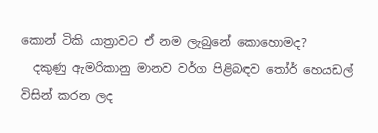කොන් ටිකි යාත්‍රාවට ඒ නම ලැබුනේ කොහොමද?
  දකුණු ඇමරිකානු මානව වර්ග පිළිබඳව තෝර් හෙයඩල් විසින් කරන ලද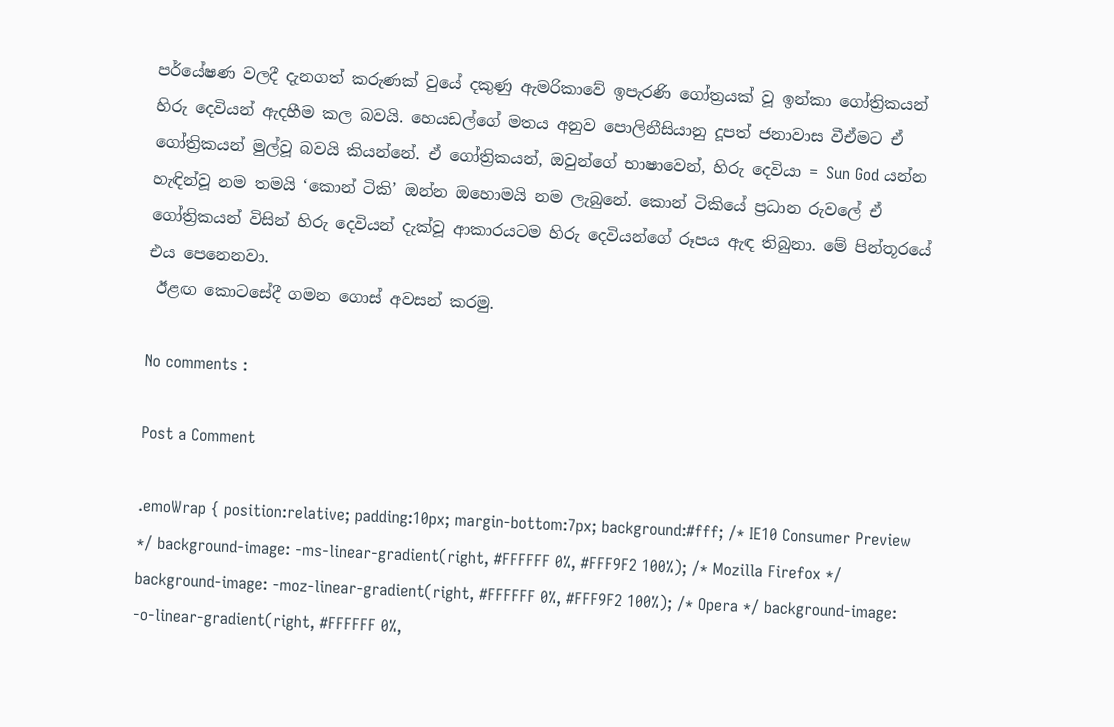පර්යේෂණ වලදී දැනගත් කරුණක් වුයේ දකුණු ඇමරිකාවේ ඉපැරණි ගෝත්‍රයක් වූ ඉන්කා ගෝත්‍රිකයන් හිරු දෙවියන් ඇදහීම කල බවයි. හෙයඩල්ගේ මතය අනුව පොලිනීසියානු දූපත් ජනාවාස වීඒමට ඒ ගෝත්‍රිකයන් මුල්වූ බවයි කියන්නේ. ඒ ගෝත්‍රිකයන්, ඔවුන්ගේ භාෂාවෙන්, හිරු දෙවියා = Sun God යන්න හැඳින්වූ නම තමයි ‘කොන් ටිකි’ ඔන්න ඔහොමයි නම ලැබුනේ. කොන් ටිකියේ ප්‍රධාන රුවලේ ඒ ගෝත්‍රිකයන් විසින් හිරු දෙවියන් දැක්වූ ආකාරයටම හිරු දෙවියන්ගේ රූපය ඇඳ තිබුනා. මේ පින්තූරයේ එය පෙනෙනවා.
 ඊළඟ කොටසේදී ගමන ගොස් අවසන් කරමු.

No comments :

Post a Comment

.emoWrap { position:relative; padding:10px; margin-bottom:7px; background:#fff; /* IE10 Consumer Preview */ background-image: -ms-linear-gradient(right, #FFFFFF 0%, #FFF9F2 100%); /* Mozilla Firefox */ background-image: -moz-linear-gradient(right, #FFFFFF 0%, #FFF9F2 100%); /* Opera */ background-image: -o-linear-gradient(right, #FFFFFF 0%,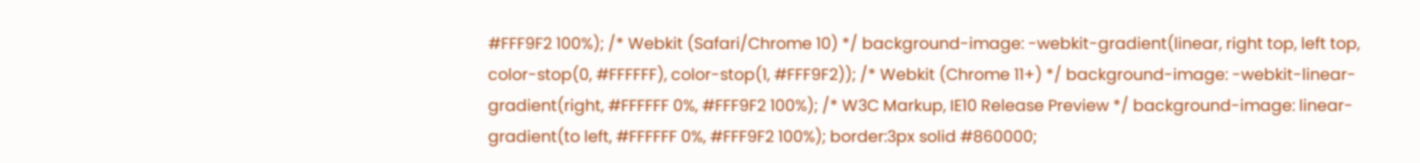#FFF9F2 100%); /* Webkit (Safari/Chrome 10) */ background-image: -webkit-gradient(linear, right top, left top, color-stop(0, #FFFFFF), color-stop(1, #FFF9F2)); /* Webkit (Chrome 11+) */ background-image: -webkit-linear-gradient(right, #FFFFFF 0%, #FFF9F2 100%); /* W3C Markup, IE10 Release Preview */ background-image: linear-gradient(to left, #FFFFFF 0%, #FFF9F2 100%); border:3px solid #860000;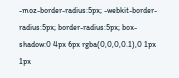-moz-border-radius:5px; -webkit-border-radius:5px; border-radius:5px; box-shadow:0 4px 6px rgba(0,0,0,0.1),0 1px 1px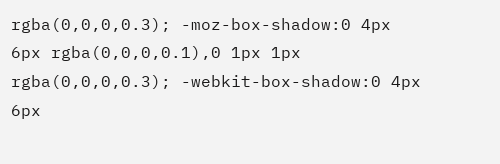rgba(0,0,0,0.3); -moz-box-shadow:0 4px 6px rgba(0,0,0,0.1),0 1px 1px rgba(0,0,0,0.3); -webkit-box-shadow:0 4px 6px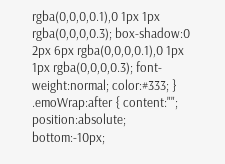rgba(0,0,0,0.1),0 1px 1px rgba(0,0,0,0.3); box-shadow:0 2px 6px rgba(0,0,0,0.1),0 1px 1px rgba(0,0,0,0.3); font-weight:normal; color:#333; } .emoWrap:after { content:""; position:absolute; bottom:-10px;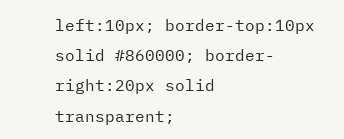left:10px; border-top:10px solid #860000; border-right:20px solid transparent;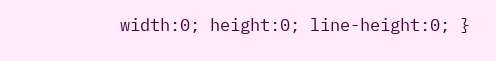width:0; height:0; line-height:0; }